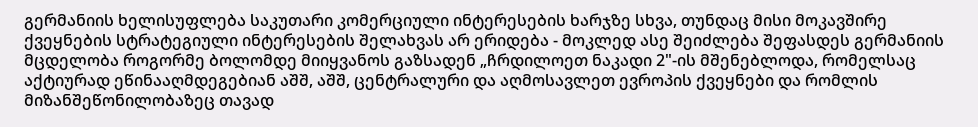გერმანიის ხელისუფლება საკუთარი კომერციული ინტერესების ხარჯზე სხვა, თუნდაც მისი მოკავშირე ქვეყნების სტრატეგიული ინტერესების შელახვას არ ერიდება - მოკლედ ასე შეიძლება შეფასდეს გერმანიის მცდელობა როგორმე ბოლომდე მიიყვანოს გაზსადენ „ჩრდილოეთ ნაკადი 2"-ის მშენებლოდა, რომელსაც აქტიურად ეწინააღმდეგებიან აშშ, აშშ, ცენტრალური და აღმოსავლეთ ევროპის ქვეყნები და რომლის მიზანშეწონილობაზეც თავად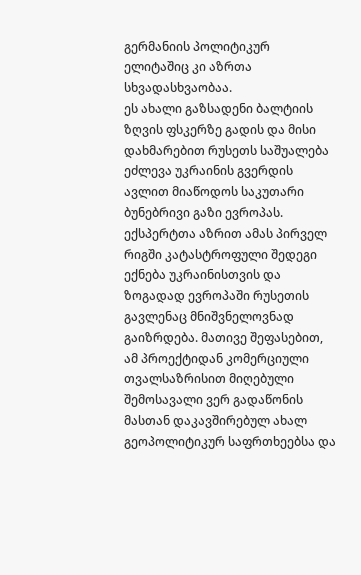გერმანიის პოლიტიკურ ელიტაშიც კი აზრთა სხვადასხვაობაა.
ეს ახალი გაზსადენი ბალტიის ზღვის ფსკერზე გადის და მისი დახმარებით რუსეთს საშუალება ეძლევა უკრაინის გვერდის ავლით მიაწოდოს საკუთარი ბუნებრივი გაზი ევროპას. ექსპერტთა აზრით ამას პირველ რიგში კატასტროფული შედეგი ექნება უკრაინისთვის და ზოგადად ევროპაში რუსეთის გავლენაც მნიშვნელოვნად გაიზრდება. მათივე შეფასებით, ამ პროექტიდან კომერციული თვალსაზრისით მიღებული შემოსავალი ვერ გადაწონის მასთან დაკავშირებულ ახალ გეოპოლიტიკურ საფრთხეებსა და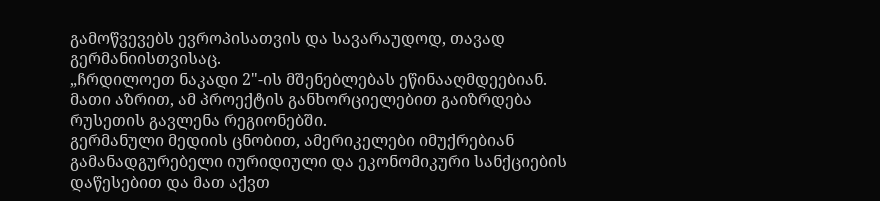გამოწვევებს ევროპისათვის და სავარაუდოდ, თავად გერმანიისთვისაც.
„ჩრდილოეთ ნაკადი 2"-ის მშენებლებას ეწინააღმდეებიან. მათი აზრით, ამ პროექტის განხორციელებით გაიზრდება რუსეთის გავლენა რეგიონებში.
გერმანული მედიის ცნობით, ამერიკელები იმუქრებიან გამანადგურებელი იურიდიული და ეკონომიკური სანქციების დაწესებით და მათ აქვთ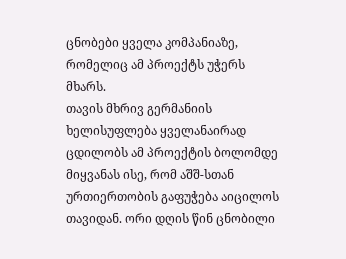ცნობები ყველა კომპანიაზე, რომელიც ამ პროექტს უჭერს მხარს.
თავის მხრივ გერმანიის ხელისუფლება ყველანაირად ცდილობს ამ პროექტის ბოლომდე მიყვანას ისე, რომ აშშ-სთან ურთიერთობის გაფუჭება აიცილოს თავიდან. ორი დღის წინ ცნობილი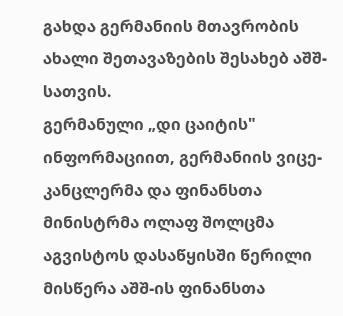გახდა გერმანიის მთავრობის ახალი შეთავაზების შესახებ აშშ-სათვის.
გერმანული „დი ცაიტის" ინფორმაციით, გერმანიის ვიცე-კანცლერმა და ფინანსთა მინისტრმა ოლაფ შოლცმა აგვისტოს დასაწყისში წერილი მისწერა აშშ-ის ფინანსთა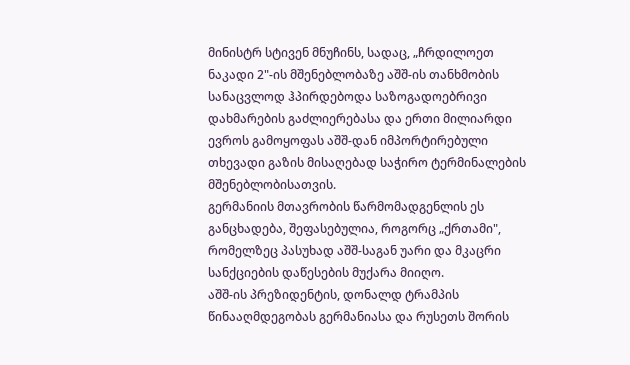მინისტრ სტივენ მნუჩინს, სადაც, „ჩრდილოეთ ნაკადი 2"-ის მშენებლობაზე აშშ-ის თანხმობის სანაცვლოდ ჰპირდებოდა საზოგადოებრივი დახმარების გაძლიერებასა და ერთი მილიარდი ევროს გამოყოფას აშშ-დან იმპორტირებული თხევადი გაზის მისაღებად საჭირო ტერმინალების მშენებლობისათვის.
გერმანიის მთავრობის წარმომადგენლის ეს განცხადება, შეფასებულია, როგორც „ქრთამი", რომელზეც პასუხად აშშ-საგან უარი და მკაცრი სანქციების დაწესების მუქარა მიიღო.
აშშ-ის პრეზიდენტის, დონალდ ტრამპის წინააღმდეგობას გერმანიასა და რუსეთს შორის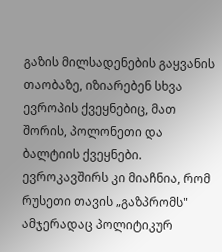გაზის მილსადენების გაყვანის თაობაზე, იზიარებენ სხვა ევროპის ქვეყნებიც, მათ შორის, პოლონეთი და ბალტიის ქვეყნები. ევროკავშირს კი მიაჩნია, რომ რუსეთი თავის „გაზპრომს" ამჯერადაც პოლიტიკურ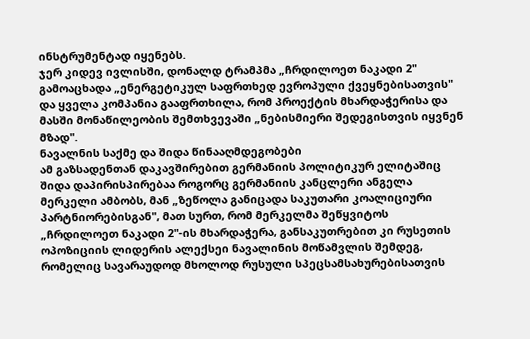ინსტრუმენტად იყენებს.
ჯერ კიდევ ივლისში, დონალდ ტრამპმა „ჩრდილოეთ ნაკადი 2" გამოაცხადა „ენერგეტიკულ საფრთხედ ევროპული ქვეყნებისათვის" და ყველა კომპანია გააფრთხილა, რომ პროექტის მხარდაჭერისა და მასში მონაწილეობის შემთხვევაში „ნებისმიერი შედეგისთვის იყვნენ მზად".
ნავალნის საქმე და შიდა წინააღმდეგობები
ამ გაზსადენთან დაკავშირებით გერმანიის პოლიტიკურ ელიტაშიც შიდა დაპირისპირებაა როგორც გერმანიის კანცლერი ანგელა მერკელი ამბობს, მან „ზეწოლა განიცადა საკუთარი კოალიციური პარტნიორებისგან", მათ სურთ, რომ მერკელმა შეწყვიტოს „ჩრდილოეთ ნაკადი 2"-ის მხარდაჭერა, განსაკუთრებით კი რუსეთის ოპოზიციის ლიდერის ალექსეი ნავალინის მოწამვლის შემდეგ, რომელიც სავარაუდოდ მხოლოდ რუსული სპეცსამსახურებისათვის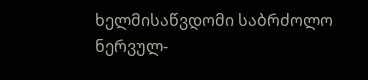ხელმისაწვდომი საბრძოლო ნერვულ-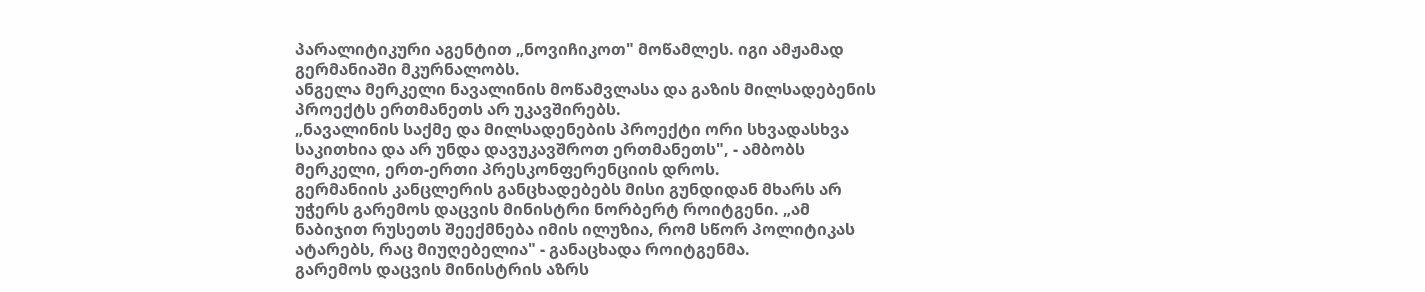პარალიტიკური აგენტით „ნოვიჩიკოთ" მოწამლეს. იგი ამჟამად გერმანიაში მკურნალობს.
ანგელა მერკელი ნავალინის მოწამვლასა და გაზის მილსადებენის პროექტს ერთმანეთს არ უკავშირებს.
„ნავალინის საქმე და მილსადენების პროექტი ორი სხვადასხვა საკითხია და არ უნდა დავუკავშროთ ერთმანეთს", - ამბობს მერკელი, ერთ-ერთი პრესკონფერენციის დროს.
გერმანიის კანცლერის განცხადებებს მისი გუნდიდან მხარს არ უჭერს გარემოს დაცვის მინისტრი ნორბერტ როიტგენი. „ამ ნაბიჯით რუსეთს შეექმნება იმის ილუზია, რომ სწორ პოლიტიკას ატარებს, რაც მიუღებელია" - განაცხადა როიტგენმა.
გარემოს დაცვის მინისტრის აზრს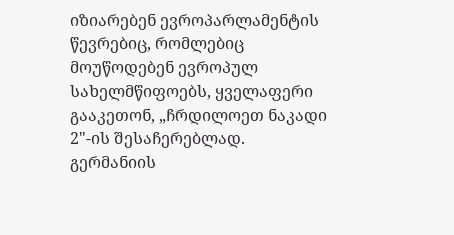იზიარებენ ევროპარლამენტის წევრებიც, რომლებიც მოუწოდებენ ევროპულ სახელმწიფოებს, ყველაფერი გააკეთონ, „ჩრდილოეთ ნაკადი 2"-ის შესაჩერებლად.
გერმანიის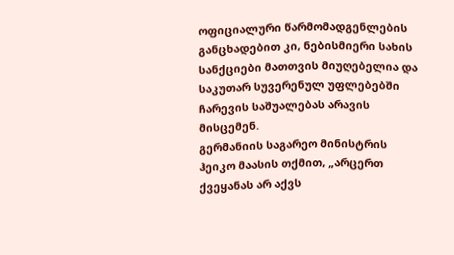ოფიციალური წარმომადგენლების განცხადებით კი, ნებისმიერი სახის სანქციები მათთვის მიუღებელია და საკუთარ სუვერენულ უფლებებში ჩარევის საშუალებას არავის მისცემენ.
გერმანიის საგარეო მინისტრის ჰეიკო მაასის თქმით, „არცერთ ქვეყანას არ აქვს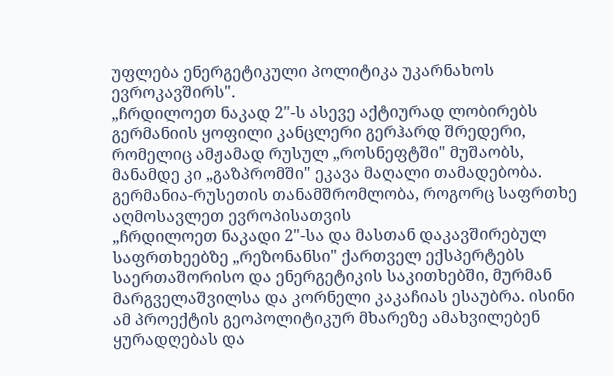უფლება ენერგეტიკული პოლიტიკა უკარნახოს ევროკავშირს".
„ჩრდილოეთ ნაკად 2"-ს ასევე აქტიურად ლობირებს გერმანიის ყოფილი კანცლერი გერჰარდ შრედერი, რომელიც ამჟამად რუსულ „როსნეფტში" მუშაობს, მანამდე კი „გაზპრომში" ეკავა მაღალი თამადებობა.
გერმანია-რუსეთის თანამშრომლობა, როგორც საფრთხე აღმოსავლეთ ევროპისათვის
„ჩრდილოეთ ნაკადი 2"-სა და მასთან დაკავშირებულ საფრთხეებზე „რეზონანსი" ქართველ ექსპერტებს საერთაშორისო და ენერგეტიკის საკითხებში, მურმან მარგველაშვილსა და კორნელი კაკაჩიას ესაუბრა. ისინი ამ პროექტის გეოპოლიტიკურ მხარეზე ამახვილებენ ყურადღებას და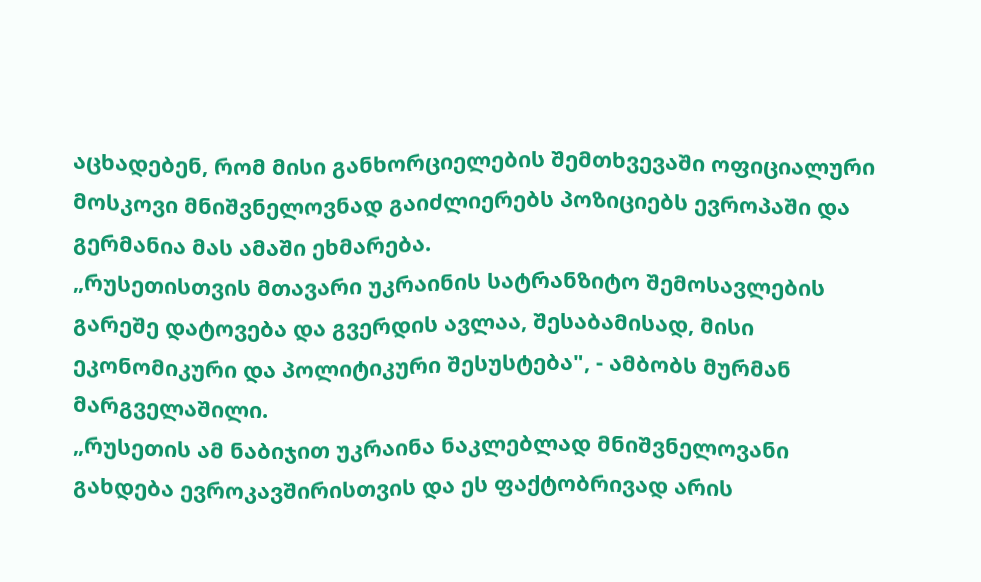აცხადებენ, რომ მისი განხორციელების შემთხვევაში ოფიციალური მოსკოვი მნიშვნელოვნად გაიძლიერებს პოზიციებს ევროპაში და გერმანია მას ამაში ეხმარება.
„რუსეთისთვის მთავარი უკრაინის სატრანზიტო შემოსავლების გარეშე დატოვება და გვერდის ავლაა, შესაბამისად, მისი ეკონომიკური და პოლიტიკური შესუსტება", - ამბობს მურმან მარგველაშილი.
„რუსეთის ამ ნაბიჯით უკრაინა ნაკლებლად მნიშვნელოვანი გახდება ევროკავშირისთვის და ეს ფაქტობრივად არის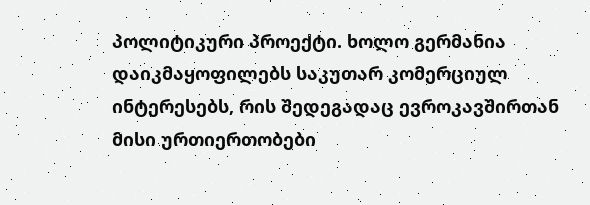პოლიტიკური პროექტი. ხოლო გერმანია დაიკმაყოფილებს საკუთარ კომერციულ ინტერესებს, რის შედეგადაც ევროკავშირთან მისი ურთიერთობები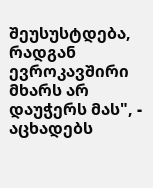შეუსუსტდება, რადგან ევროკავშირი მხარს არ დაუჭერს მას", - აცხადებს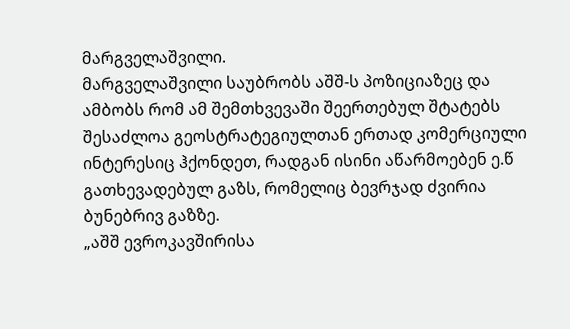მარგველაშვილი.
მარგველაშვილი საუბრობს აშშ-ს პოზიციაზეც და ამბობს რომ ამ შემთხვევაში შეერთებულ შტატებს შესაძლოა გეოსტრატეგიულთან ერთად კომერციული ინტერესიც ჰქონდეთ, რადგან ისინი აწარმოებენ ე.წ გათხევადებულ გაზს, რომელიც ბევრჯად ძვირია ბუნებრივ გაზზე.
„აშშ ევროკავშირისა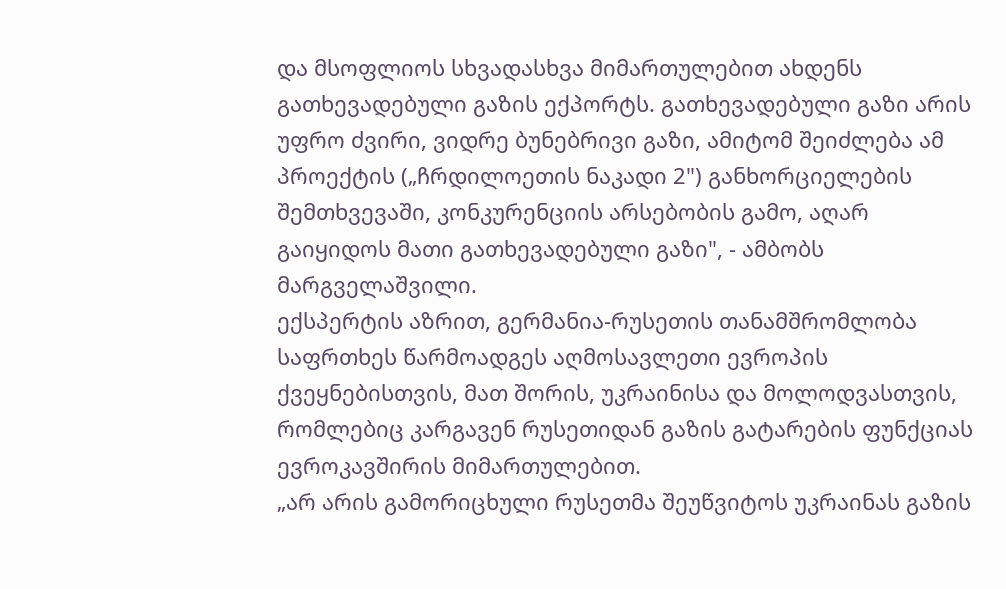და მსოფლიოს სხვადასხვა მიმართულებით ახდენს გათხევადებული გაზის ექპორტს. გათხევადებული გაზი არის უფრო ძვირი, ვიდრე ბუნებრივი გაზი, ამიტომ შეიძლება ამ პროექტის („ჩრდილოეთის ნაკადი 2") განხორციელების შემთხვევაში, კონკურენციის არსებობის გამო, აღარ გაიყიდოს მათი გათხევადებული გაზი", - ამბობს მარგველაშვილი.
ექსპერტის აზრით, გერმანია-რუსეთის თანამშრომლობა საფრთხეს წარმოადგეს აღმოსავლეთი ევროპის ქვეყნებისთვის, მათ შორის, უკრაინისა და მოლოდვასთვის, რომლებიც კარგავენ რუსეთიდან გაზის გატარების ფუნქციას ევროკავშირის მიმართულებით.
„არ არის გამორიცხული რუსეთმა შეუწვიტოს უკრაინას გაზის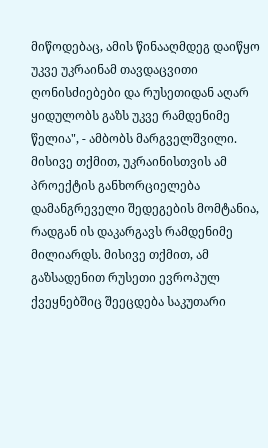მიწოდებაც, ამის წინააღმდეგ დაიწყო უკვე უკრაინამ თავდაცვითი ღონისძიებები და რუსეთიდან აღარ ყიდულობს გაზს უკვე რამდენიმე წელია", - ამბობს მარგველშვილი.
მისივე თქმით, უკრაინისთვის ამ პროექტის განხორციელება დამანგრეველი შედეგების მომტანია, რადგან ის დაკარგავს რამდენიმე მილიარდს. მისივე თქმით, ამ გაზსადენით რუსეთი ევროპულ ქვეყნებშიც შეეცდება საკუთარი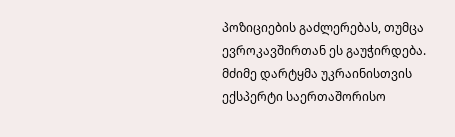პოზიციების გაძლერებას, თუმცა ევროკავშირთან ეს გაუჭირდება.
მძიმე დარტყმა უკრაინისთვის
ექსპერტი საერთაშორისო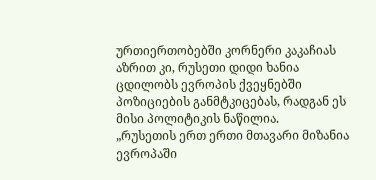ურთიერთობებში კორნერი კაკაჩიას აზრით კი, რუსეთი დიდი ხანია ცდილობს ევროპის ქვეყნებში პოზიციების განმტკიცებას, რადგან ეს მისი პოლიტიკის ნაწილია.
„რუსეთის ერთ ერთი მთავარი მიზანია ევროპაში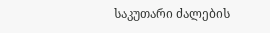საკუთარი ძალების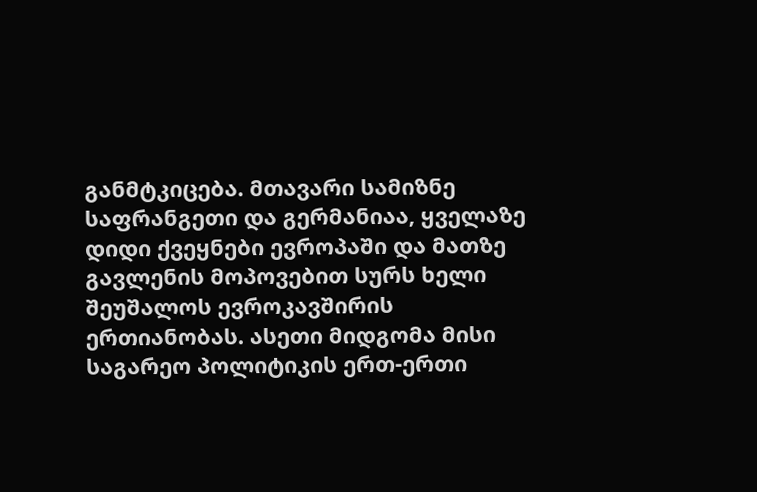განმტკიცება. მთავარი სამიზნე საფრანგეთი და გერმანიაა, ყველაზე დიდი ქვეყნები ევროპაში და მათზე გავლენის მოპოვებით სურს ხელი შეუშალოს ევროკავშირის ერთიანობას. ასეთი მიდგომა მისი საგარეო პოლიტიკის ერთ-ერთი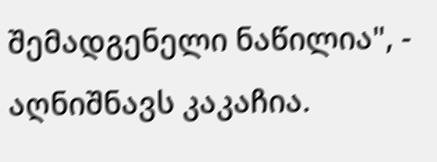შემადგენელი ნაწილია", - აღნიშნავს კაკაჩია.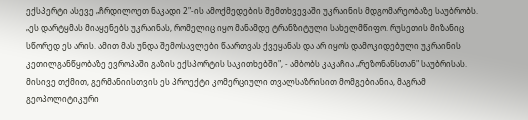ექსპერტი ასევე „ჩრდილოეთ ნაკადი 2"-ის ამოქმედების შემთხვევაში უკრაინის მდგომარეობაზე საუბრობს.
„ეს დარტყმას მიაყენებს უკრაინას, რომელიც იყო მანამდე ტრანზიტული სახელმწიფო. რუსეთის მიზანიც სწორედ ეს არის. ამით მას უნდა შემოსავლები წაართვას ქვეყანას და არ იყოს დამოკიდებული უკრაინის კეთილგანწყობაზე ევროპაში გაზის ექსპორტის საკითხებში", - ამბობს კაკაჩია „რეზონანსთან" საუბრისას.
მისივე თქმით, გერმანიისთვის ეს პროექტი კომერციული თვალსაზრისით მომგებიანია, მაგრამ გეოპოლიტიკური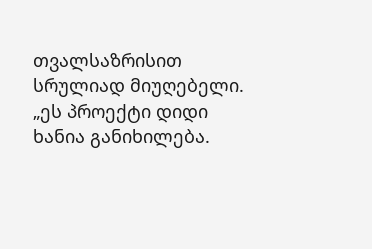თვალსაზრისით სრულიად მიუღებელი.
„ეს პროექტი დიდი ხანია განიხილება.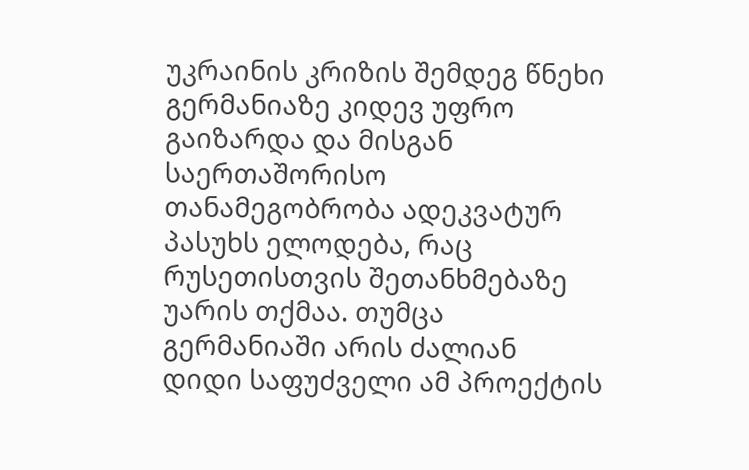უკრაინის კრიზის შემდეგ წნეხი გერმანიაზე კიდევ უფრო გაიზარდა და მისგან საერთაშორისო თანამეგობრობა ადეკვატურ პასუხს ელოდება, რაც რუსეთისთვის შეთანხმებაზე უარის თქმაა. თუმცა გერმანიაში არის ძალიან დიდი საფუძველი ამ პროექტის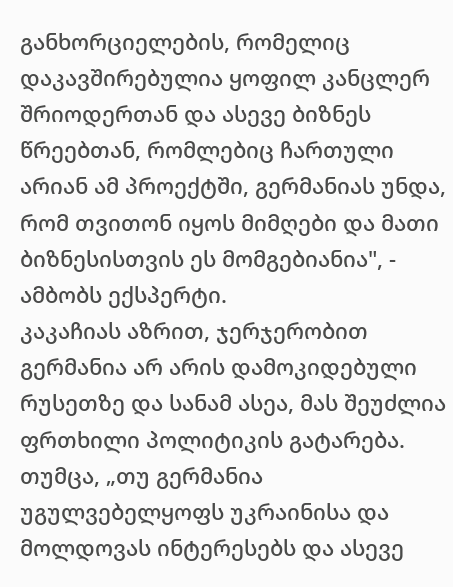განხორციელების, რომელიც დაკავშირებულია ყოფილ კანცლერ შრიოდერთან და ასევე ბიზნეს წრეებთან, რომლებიც ჩართული არიან ამ პროექტში, გერმანიას უნდა, რომ თვითონ იყოს მიმღები და მათი ბიზნესისთვის ეს მომგებიანია", - ამბობს ექსპერტი.
კაკაჩიას აზრით, ჯერჯერობით გერმანია არ არის დამოკიდებული რუსეთზე და სანამ ასეა, მას შეუძლია ფრთხილი პოლიტიკის გატარება. თუმცა, „თუ გერმანია უგულვებელყოფს უკრაინისა და მოლდოვას ინტერესებს და ასევე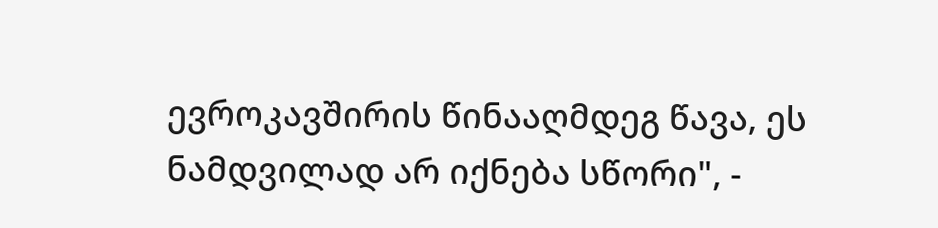ევროკავშირის წინააღმდეგ წავა, ეს ნამდვილად არ იქნება სწორი", -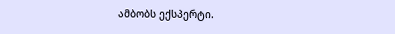ამბობს ექსპერტი.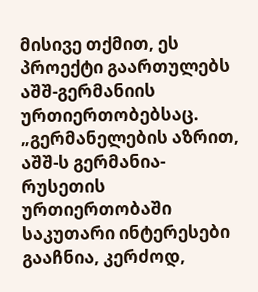მისივე თქმით, ეს პროექტი გაართულებს აშშ-გერმანიის ურთიერთობებსაც.
„გერმანელების აზრით, აშშ-ს გერმანია-რუსეთის ურთიერთობაში საკუთარი ინტერესები გააჩნია, კერძოდ,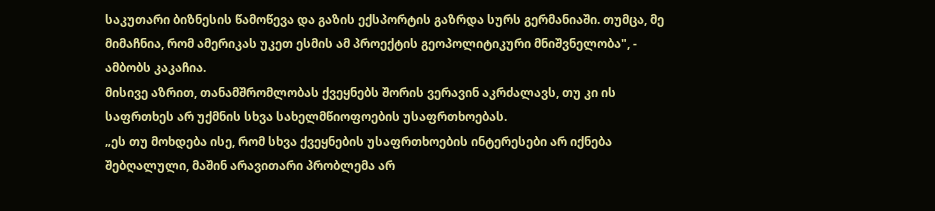საკუთარი ბიზნესის წამოწევა და გაზის ექსპორტის გაზრდა სურს გერმანიაში. თუმცა, მე მიმაჩნია, რომ ამერიკას უკეთ ესმის ამ პროექტის გეოპოლიტიკური მნიშვნელობა", - ამბობს კაკაჩია.
მისივე აზრით, თანამშრომლობას ქვეყნებს შორის ვერავინ აკრძალავს, თუ კი ის საფრთხეს არ უქმნის სხვა სახელმწიოფოების უსაფრთხოებას.
„ეს თუ მოხდება ისე, რომ სხვა ქვეყნების უსაფრთხოების ინტერესები არ იქნება შებღალული, მაშინ არავითარი პრობლემა არ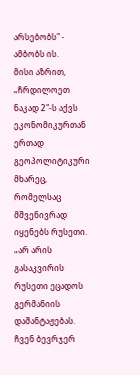არსებობს" - ამბობს ის.
მისი აზრით, „ჩრდილოეთ ნაკად 2"-ს აქვს ეკონომიკურთან ერთად გეოპოლიტიკური მხარეც, რომელსაც მშვენივრად იყენებს რუსეთი.
„არ არის გასაკვირის რუსეთი ეცადოს გერმანიის დაშანტაჟებას. ჩვენ ბევრჯერ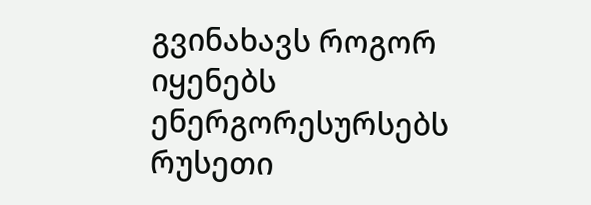გვინახავს როგორ იყენებს ენერგორესურსებს რუსეთი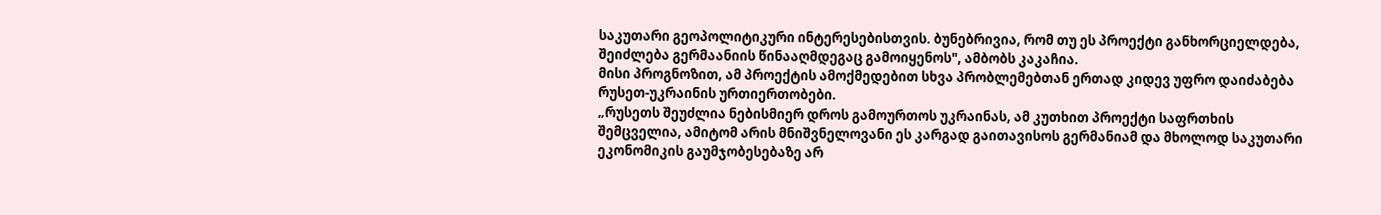საკუთარი გეოპოლიტიკური ინტერესებისთვის. ბუნებრივია, რომ თუ ეს პროექტი განხორციელდება, შეიძლება გერმაანიის წინააღმდეგაც გამოიყენოს", ამბობს კაკაჩია.
მისი პროგნოზით, ამ პროექტის ამოქმედებით სხვა პრობლემებთან ერთად კიდევ უფრო დაიძაბება რუსეთ-უკრაინის ურთიერთობები.
„რუსეთს შეუძლია ნებისმიერ დროს გამოურთოს უკრაინას, ამ კუთხით პროექტი საფრთხის შემცველია, ამიტომ არის მნიშვნელოვანი ეს კარგად გაითავისოს გერმანიამ და მხოლოდ საკუთარი ეკონომიკის გაუმჯობესებაზე არ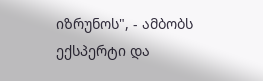იზრუნოს", - ამბობს ექსპერტი და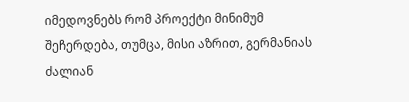იმედოვნებს რომ პროექტი მინიმუმ შეჩერდება, თუმცა, მისი აზრით, გერმანიას ძალიან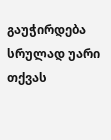გაუჭირდება სრულად უარი თქვას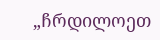„ჩრდილოეთ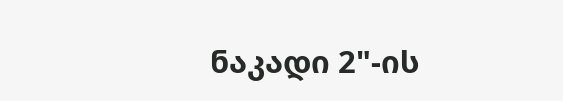ნაკადი 2"-ის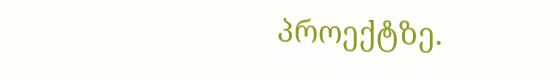პროექტზე.